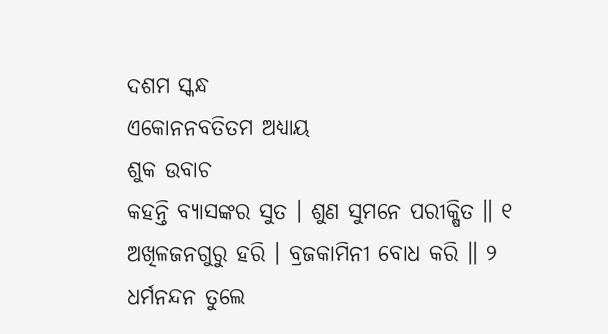ଦଶମ ସ୍କନ୍ଧ
ଏକୋନନବତିତମ ଅଧ୍ୟାୟ
ଶୁକ ଉବାଚ
କହନ୍ତି ବ୍ୟାସଙ୍କର ସୁତ । ଶୁଣ ସୁମନେ ପରୀକ୍ଷିତ ॥ ୧
ଅଖିଳଜନଗୁରୁ ହରି । ବ୍ରଜକାମିନୀ ବୋଧ କରି ॥ ୨
ଧର୍ମନନ୍ଦନ ତୁଲେ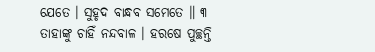ଯେତେ । ସୁହୃଦ ବାନ୍ଧବ ସମେତେ ॥ ୩
ତାହାଙ୍କୁ ଚାହିଁ ନନ୍ଦବାଳ । ହରଷେ ପୁଚ୍ଛନ୍ତି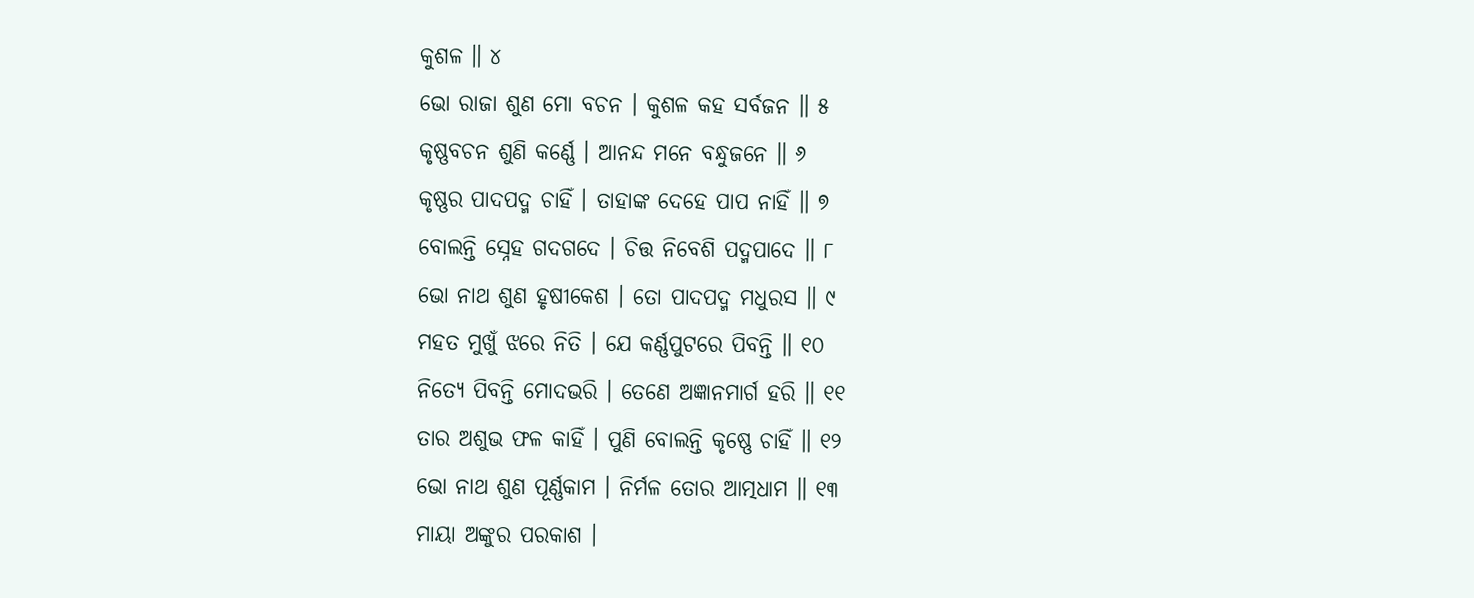କୁଶଳ ॥ ୪
ଭୋ ରାଜା ଶୁଣ ମୋ ବଚନ । କୁଶଳ କହ ସର୍ବଜନ ॥ ୫
କୃଷ୍ଣବଚନ ଶୁଣି କର୍ଣ୍ଣେ । ଆନନ୍ଦ ମନେ ବନ୍ଧୁଜନେ ॥ ୬
କୃଷ୍ଣର ପାଦପଦ୍ମ ଚାହିଁ । ତାହାଙ୍କ ଦେହେ ପାପ ନାହିଁ ॥ ୭
ବୋଲନ୍ତି ସ୍ନେହ ଗଦଗଦେ । ଚିତ୍ତ ନିବେଶି ପଦ୍ମପାଦେ ॥ ୮
ଭୋ ନାଥ ଶୁଣ ହୃଷୀକେଶ । ତୋ ପାଦପଦ୍ମ ମଧୁରସ ॥ ୯
ମହତ ମୁଖୁଁ ଝରେ ନିତି । ଯେ କର୍ଣ୍ଣପୁଟରେ ପିବନ୍ତି ॥ ୧୦
ନିତ୍ୟେ ପିବନ୍ତି ମୋଦଭରି । ତେଣେ ଅଜ୍ଞାନମାର୍ଗ ହରି ॥ ୧୧
ତାର ଅଶୁଭ ଫଳ କାହିଁ । ପୁଣି ବୋଲନ୍ତି କୃଷ୍ଣେ ଚାହିଁ ॥ ୧୨
ଭୋ ନାଥ ଶୁଣ ପୂର୍ଣ୍ଣକାମ । ନିର୍ମଳ ତୋର ଆତ୍ମଧାମ ॥ ୧୩
ମାୟା ଅଙ୍କୁର ପରକାଶ ।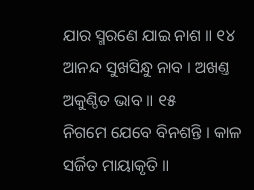ଯାର ସ୍ମରଣେ ଯାଇ ନାଶ ॥ ୧୪
ଆନନ୍ଦ ସୁଖସିନ୍ଧୁ ନାବ । ଅଖଣ୍ତ ଅକୁଣ୍ଠିତ ଭାବ ॥ ୧୫
ନିଗମେ ଯେବେ ବିନଶନ୍ତି । କାଳ ସର୍ଜିତ ମାୟାକୃତି ॥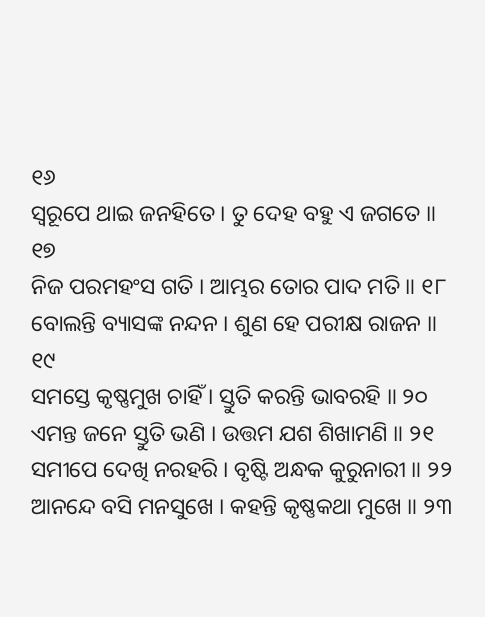୧୬
ସ୍ୱରୂପେ ଥାଇ ଜନହିତେ । ତୁ ଦେହ ବହୁ ଏ ଜଗତେ ॥ ୧୭
ନିଜ ପରମହଂସ ଗତି । ଆମ୍ଭର ତୋର ପାଦ ମତି ॥ ୧୮
ବୋଲନ୍ତି ବ୍ୟାସଙ୍କ ନନ୍ଦନ । ଶୁଣ ହେ ପରୀକ୍ଷ ରାଜନ ॥ ୧୯
ସମସ୍ତେ କୃଷ୍ଣମୁଖ ଚାହିଁ । ସ୍ତୁତି କରନ୍ତି ଭାବରହି ॥ ୨୦
ଏମନ୍ତ ଜନେ ସ୍ତୁତି ଭଣି । ଉତ୍ତମ ଯଶ ଶିଖାମଣି ॥ ୨୧
ସମୀପେ ଦେଖି ନରହରି । ବୃଷ୍ଟି ଅନ୍ଧକ କୁରୁନାରୀ ॥ ୨୨
ଆନନ୍ଦେ ବସି ମନସୁଖେ । କହନ୍ତି କୃଷ୍ଣକଥା ମୁଖେ ॥ ୨୩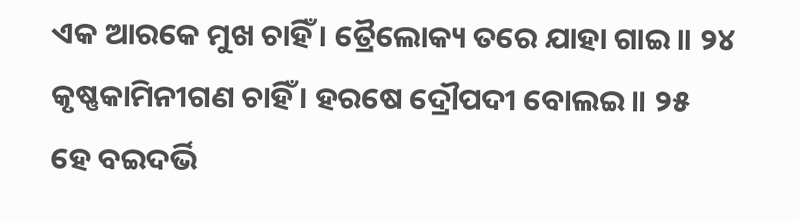ଏକ ଆରକେ ମୁଖ ଚାହିଁ । ତ୍ରୈଲୋକ୍ୟ ତରେ ଯାହା ଗାଇ ॥ ୨୪
କୃଷ୍ଣକାମିନୀଗଣ ଚାହିଁ । ହରଷେ ଦ୍ରୌପଦୀ ବୋଲଇ ॥ ୨୫
ହେ ବଇଦର୍ଭି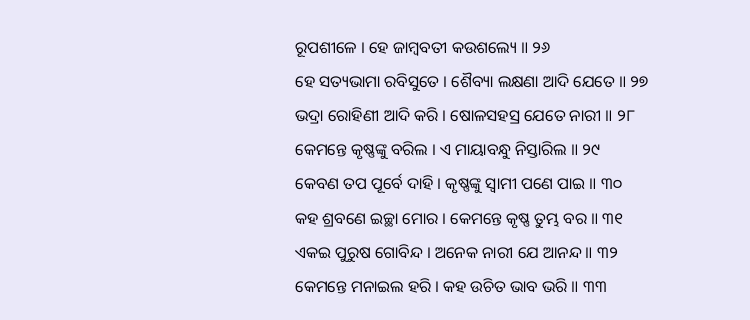ରୂପଶୀଳେ । ହେ ଜାମ୍ବବତୀ କଉଶଲ୍ୟେ ॥ ୨୬
ହେ ସତ୍ୟଭାମା ରବିସୁତେ । ଶୈବ୍ୟା ଲକ୍ଷଣା ଆଦି ଯେତେ ॥ ୨୭
ଭଦ୍ରା ରୋହିଣୀ ଆଦି କରି । ଷୋଳସହସ୍ର ଯେତେ ନାରୀ ॥ ୨୮
କେମନ୍ତେ କୃଷ୍ଣଙ୍କୁ ବରିଲ । ଏ ମାୟାବନ୍ଧୁ ନିସ୍ତାରିଲ ॥ ୨୯
କେବଣ ତପ ପୂର୍ବେ ଦାହି । କୃଷ୍ଣଙ୍କୁ ସ୍ୱାମୀ ପଣେ ପାଇ ॥ ୩୦
କହ ଶ୍ରବଣେ ଇଚ୍ଛା ମୋର । କେମନ୍ତେ କୃଷ୍ଣ ତୁମ୍ଭ ବର ॥ ୩୧
ଏକଇ ପୁରୁଷ ଗୋବିନ୍ଦ । ଅନେକ ନାରୀ ଯେ ଆନନ୍ଦ ॥ ୩୨
କେମନ୍ତେ ମନାଇଲ ହରି । କହ ଉଚିତ ଭାବ ଭରି ॥ ୩୩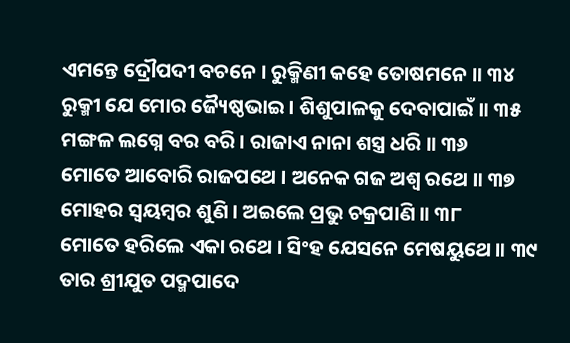ଏମନ୍ତେ ଦ୍ରୌପଦୀ ବଚନେ । ରୁକ୍ମିଣୀ କହେ ତୋଷମନେ ॥ ୩୪
ରୁକ୍ମୀ ଯେ ମୋର ଜ୍ୟୈଷ୍ଠଭାଇ । ଶିଶୁପାଳକୁ ଦେବାପାଇଁ ॥ ୩୫
ମଙ୍ଗଳ ଲଗ୍ନେ ବର ବରି । ରାଜାଏ ନାନା ଶସ୍ତ୍ର ଧରି ॥ ୩୬
ମୋତେ ଆବୋରି ରାଜପଥେ । ଅନେକ ଗଜ ଅଶ୍ୱ ରଥେ ॥ ୩୭
ମୋହର ସ୍ୱୟମ୍ବର ଶୁଣି । ଅଇଲେ ପ୍ରଭୁ ଚକ୍ରପାଣି ॥ ୩୮
ମୋତେ ହରିଲେ ଏକା ରଥେ । ସିଂହ ଯେସନେ ମେଷୟୁଥେ ॥ ୩୯
ତାର ଶ୍ରୀଯୁତ ପଦ୍ମପାଦେ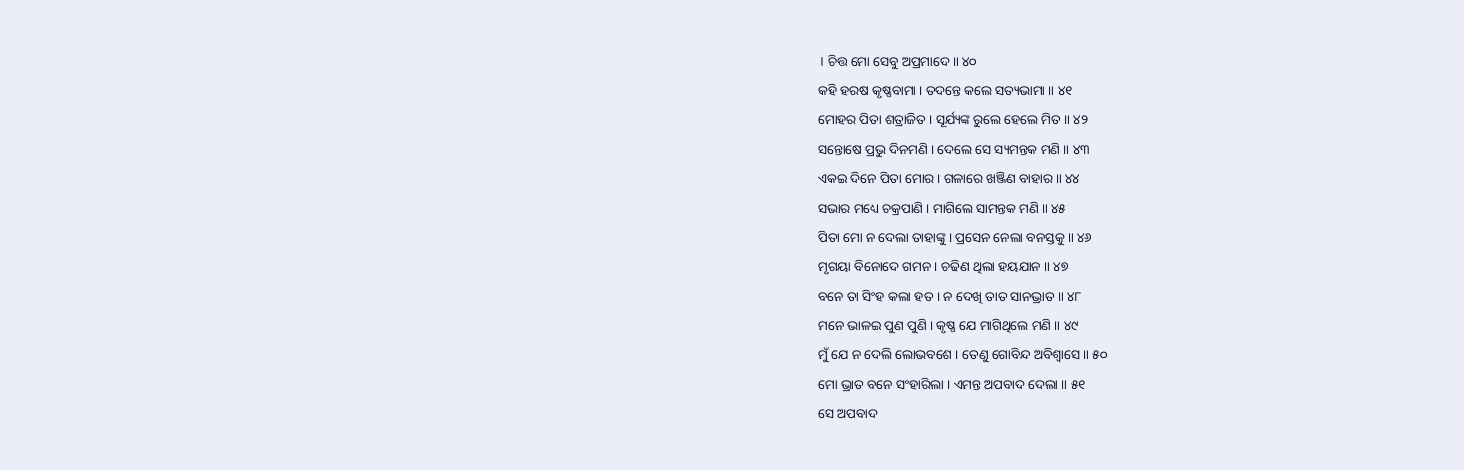। ଚିତ୍ତ ମୋ ସେବୁ ଅପ୍ରମାଦେ ॥ ୪୦
କହି ହରଷ କୃଷ୍ଣବାମା । ତଦନ୍ତେ କଲେ ସତ୍ୟଭାମା ॥ ୪୧
ମୋହର ପିତା ଶତ୍ରାଜିତ । ସୂର୍ଯ୍ୟଙ୍କ ରୁଲେ ହେଲେ ମିତ ॥ ୪୨
ସନ୍ତୋଷେ ପ୍ରଭୁ ଦିନମଣି । ଦେଲେ ସେ ସ୍ୟମନ୍ତକ ମଣି ॥ ୪୩
ଏକଇ ଦିନେ ପିତା ମୋର । ଗଳାରେ ଖଞ୍ଜିଣ ବାହାର ॥ ୪୪
ସଭାର ମଧ୍ୟେ ଚକ୍ରପାଣି । ମାଗିଲେ ସାମନ୍ତକ ମଣି ॥ ୪୫
ପିତା ମୋ ନ ଦେଲା ତାହାଙ୍କୁ । ପ୍ରସେନ ନେଲା ବନସ୍ତକୁ ॥ ୪୬
ମୃଗୟା ବିନୋଦେ ଗମନ । ଚଢିଣ ଥିଲା ହୟଯାନ ॥ ୪୭
ବନେ ତା ସିଂହ କଲା ହତ । ନ ଦେଖି ତାତ ସାନଭ୍ରାତ ॥ ୪୮
ମନେ ଭାଳଇ ପୁଣ ପୁଣି । କୃଷ୍ଣ ଯେ ମାଗିଥିଲେ ମଣି ॥ ୪୯
ମୁଁ ଯେ ନ ଦେଲି ଲୋଭବଶେ । ତେଣୁ ଗୋବିନ୍ଦ ଅବିଶ୍ୱାସେ ॥ ୫୦
ମୋ ଭ୍ରାତ ବନେ ସଂହାରିଲା । ଏମନ୍ତ ଅପବାଦ ଦେଲା ॥ ୫୧
ସେ ଅପବାଦ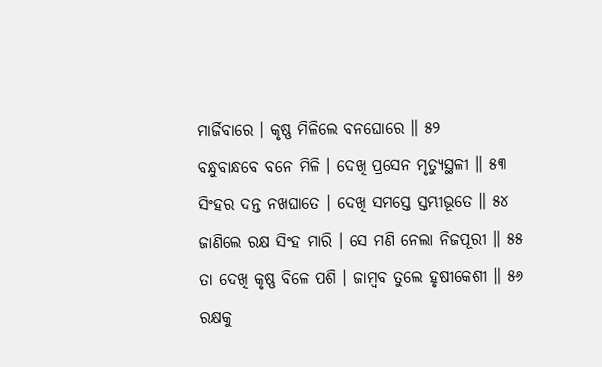ମାର୍ଜିବାରେ । କୃଷ୍ଣ ମିଳିଲେ ବନଘୋରେ ॥ ୫୨
ବନ୍ଧୁବାନ୍ଧବେ ବନେ ମିଳି । ଦେଖି ପ୍ରସେନ ମୃତ୍ୟୁସ୍ଥଳୀ ॥ ୫୩
ସିଂହର ଦନ୍ତ ନଖଘାତେ । ଦେଖି ସମସ୍ତେ ସ୍ତମ୍ଭୀଭୂତେ ॥ ୫୪
ଜାଣିଲେ ରକ୍ଷ ସିଂହ ମାରି । ସେ ମଣି ନେଲା ନିଜପୂରୀ ॥ ୫୫
ତା ଦେଖି କୃଷ୍ଣ ବିଳେ ପଶି । ଜାମ୍ବବ ତୁଲେ ହୃଷୀକେଶୀ ॥ ୫୬
ରକ୍ଷକୁ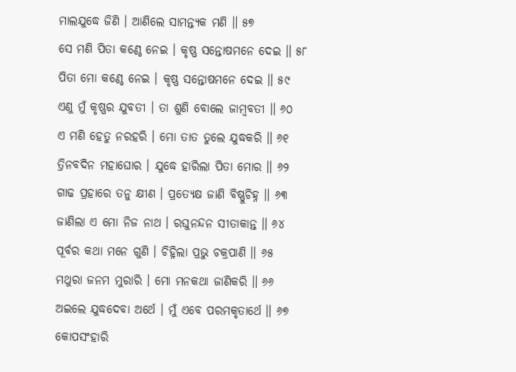ମାଲଯୁଦ୍ଧେ ଜିଣି । ଆଣିଲେ ସାମନ୍ତ୍ୟକ ମଣି ॥ ୫୭
ସେ ମଣି ପିତା କଣ୍ଠେ ନେଇ । କୃଷ୍ଣ ସନ୍ତୋଷମନେ ଦେଇ ॥ ୫୮
ପିତା ମୋ କଣ୍ଠେ ନେଇ । କୃଷ୍ଣ ସନ୍ତୋଷମନେ ଦେଇ ॥ ୫୯
ଏଣୁ ମୁଁ କୃଷ୍ଣର ଯୁବତୀ । ତା ଶୁଣି ବୋଲେ ଜାମ୍ବବତୀ ॥ ୬୦
ଏ ମଣି ହେତୁ ନରହରି । ମୋ ତାତ ତୁଲେ ଯୁଦ୍ଧକରି ॥ ୬୧
ତ୍ରିନବଦିନ ମହାଘୋର । ଯୁଦ୍ଧେ ହାରିଲା ପିତା ମୋର ॥ ୬୨
ଗାଢ ପ୍ରହାରେ ତନୁ କ୍ଷୀଣ । ପ୍ରତ୍ୟେକ୍ଷ ଜାଣି ବିଷ୍ଣୁଚିହ୍ନ ॥ ୬୩
ଜାଣିଲା ଏ ମୋ ନିଜ ନାଥ । ରଘୁନନ୍ଦନ ସୀତାକାନ୍ତ ॥ ୬୪
ପୂର୍ବର କଥା ମନେ ଗୁଣି । ଚିହ୍ନିଲା ପ୍ରଭୁ ଚକ୍ରପାଣି ॥ ୬୫
ମଥୁରା ଜନମ ମୁରାରି । ମୋ ମନକଥା ଜାଣିକରି ॥ ୬୬
ଅଇଲେ ଯୁଦ୍ଧଦେବା ଅର୍ଥେ । ମୁଁ ଏବେ ପରମକୃତାର୍ଥେ ॥ ୬୭
କୋପସଂହାରି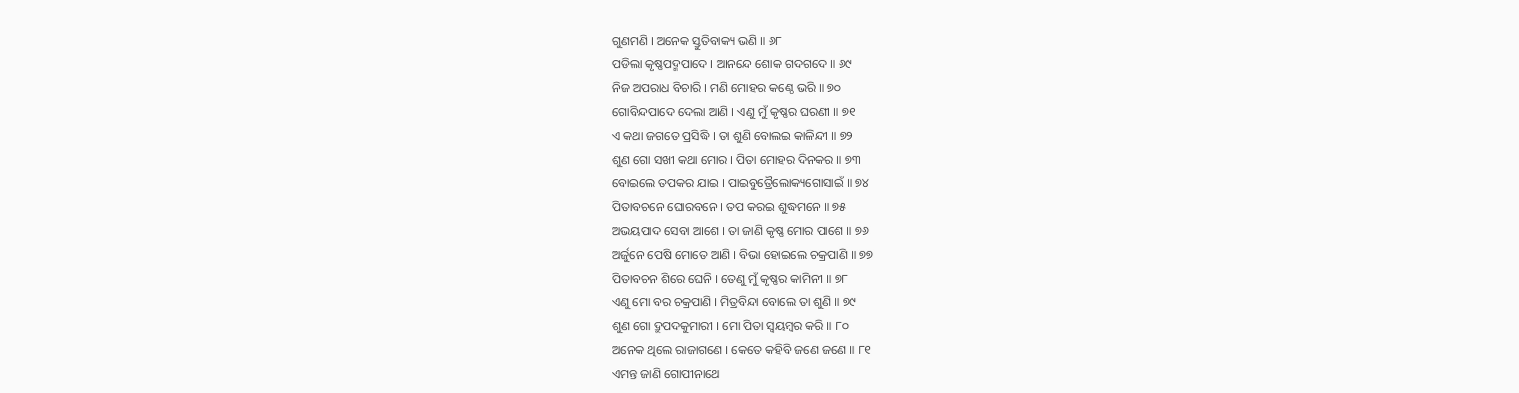ଗୁଣମଣି । ଅନେକ ସ୍ତୁତିବାକ୍ୟ ଭଣି ॥ ୬୮
ପଡିଲା କୃଷ୍ଣପଦ୍ମପାଦେ । ଆନନ୍ଦେ ଶୋକ ଗଦଗଦେ ॥ ୬୯
ନିଜ ଅପରାଧ ବିଚାରି । ମଣି ମୋହର କଣ୍ଠେ ଭରି ॥ ୭୦
ଗୋବିନ୍ଦପାଦେ ଦେଲା ଆଣି । ଏଣୁ ମୁଁ କୃଷ୍ଣର ଘରଣୀ ॥ ୭୧
ଏ କଥା ଜଗତେ ପ୍ରସିଦ୍ଧି । ତା ଶୁଣି ବୋଲଇ କାଳିନ୍ଦୀ ॥ ୭୨
ଶୁଣ ଗୋ ସଖୀ କଥା ମୋର । ପିତା ମୋହର ଦିନକର ॥ ୭୩
ବୋଇଲେ ତପକର ଯାଇ । ପାଇବୁତ୍ରୈଲୋକ୍ୟଗୋସାଇଁ ॥ ୭୪
ପିତାବଚନେ ଘୋରବନେ । ତପ କରଇ ଶୁଦ୍ଧମନେ ॥ ୭୫
ଅଭୟପାଦ ସେବା ଆଶେ । ତା ଜାଣି କୃଷ୍ଣ ମୋର ପାଶେ ॥ ୭୬
ଅର୍ଜୁନେ ପେଷି ମୋତେ ଆଣି । ବିଭା ହୋଇଲେ ଚକ୍ରପାଣି ॥ ୭୭
ପିତାବଚନ ଶିରେ ଘେନି । ତେଣୁ ମୁଁ କୃଷ୍ଣର କାମିନୀ ॥ ୭୮
ଏଣୁ ମୋ ବର ଚକ୍ରପାଣି । ମିତ୍ରବିନ୍ଦା ବୋଲେ ତା ଶୁଣି ॥ ୭୯
ଶୁଣ ଗୋ ଦ୍ରୁପଦକୁମାରୀ । ମୋ ପିତା ସ୍ୱୟମ୍ବର କରି ॥ ୮୦
ଅନେକ ଥିଲେ ରାଜାଗଣେ । କେତେ କହିବି ଜଣେ ଜଣେ ॥ ୮୧
ଏମନ୍ତ ଜାଣି ଗୋପୀନାଥେ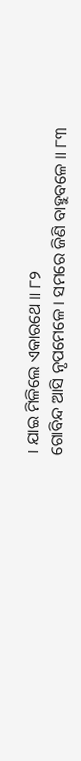। ଯାଇ ମିଳିଲେ ଏକାରଥେ ॥ ୮୨
ଗୋବିନ୍ଦ ଆସି ନୃପମେଳେ । ସମରେ ଜିଣି ବାହୁବଳେ ॥ ୮୩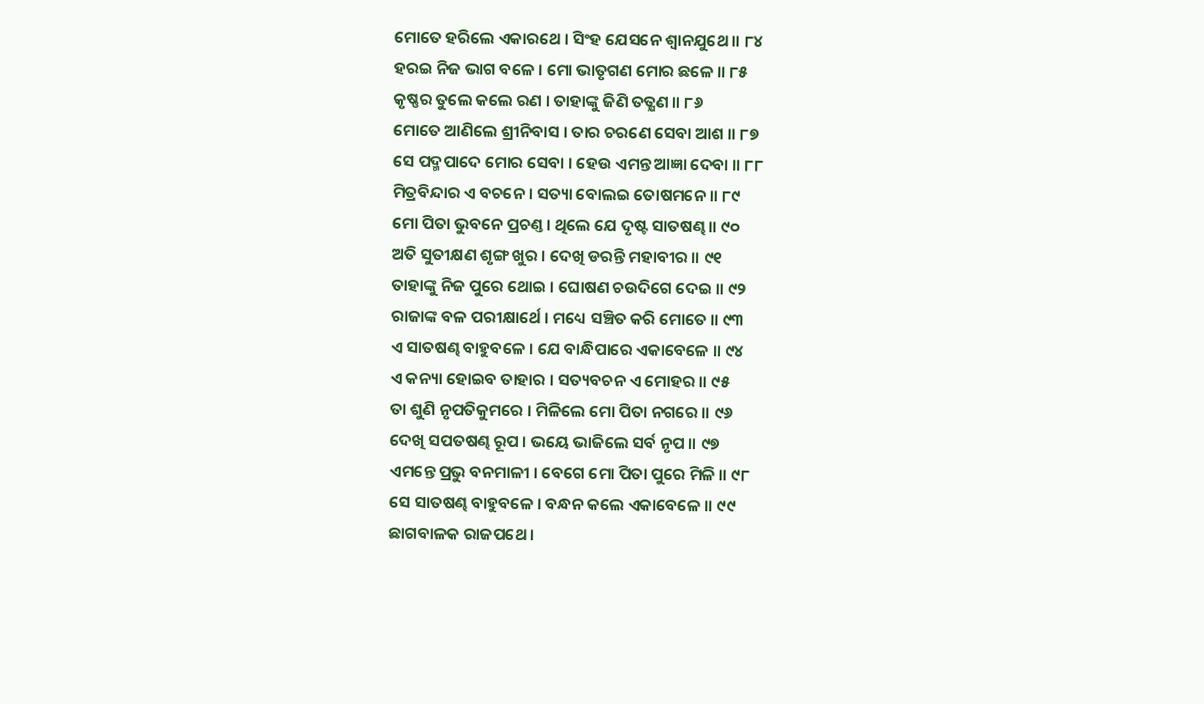ମୋତେ ହରିଲେ ଏକାରଥେ । ସିଂହ ଯେସନେ ଶ୍ୱାନଯୁଥେ ॥ ୮୪
ହରଇ ନିଜ ଭାଗ ବଳେ । ମୋ ଭାତୃଗଣ ମୋର ଛଳେ ॥ ୮୫
କୃଷ୍ଣର ତୁଲେ କଲେ ରଣ । ତାହାଙ୍କୁ ଜିଣି ତତ୍କ୍ଷଣ ॥ ୮୬
ମୋତେ ଆଣିଲେ ଶ୍ରୀନିବାସ । ତାର ଚରଣେ ସେବା ଆଶ ॥ ୮୭
ସେ ପଦ୍ମପାଦେ ମୋର ସେବା । ହେଉ ଏମନ୍ତ ଆଜ୍ଞା ଦେବା ॥ ୮୮
ମିତ୍ରବିନ୍ଦାର ଏ ବଚନେ । ସତ୍ୟା ବୋଲଇ ତୋଷମନେ ॥ ୮୯
ମୋ ପିତା ଭୁବନେ ପ୍ରଚଣ୍ତ । ଥିଲେ ଯେ ଦୃଷ୍ଟ ସାତଷଣ୍ଢ ॥ ୯୦
ଅତି ସୁତୀକ୍ଷଣ ଶୃଙ୍ଗ ଖୁର । ଦେଖି ଡରନ୍ତି ମହାବୀର ॥ ୯୧
ତାହାଙ୍କୁ ନିଜ ପୁରେ ଥୋଇ । ଘୋଷଣ ଚଉଦିଗେ ଦେଇ ॥ ୯୨
ରାଜାଙ୍କ ବଳ ପରୀକ୍ଷାର୍ଥେ । ମଧ୍ୟେ ସଞ୍ଚିତ କରି ମୋତେ ॥ ୯୩
ଏ ସାତଷଣ୍ଢ ବାହୁବଳେ । ଯେ ବାନ୍ଧିପାରେ ଏକାବେଳେ ॥ ୯୪
ଏ କନ୍ୟା ହୋଇବ ତାହାର । ସତ୍ୟବଚନ ଏ ମୋହର ॥ ୯୫
ତା ଶୁଣି ନୃପତିକୁମରେ । ମିଳିଲେ ମୋ ପିତା ନଗରେ ॥ ୯୬
ଦେଖି ସପତଷଣ୍ଢ ରୂପ । ଭୟେ ଭାଜିଲେ ସର୍ବ ନୃପ ॥ ୯୭
ଏମନ୍ତେ ପ୍ରଭୁ ବନମାଳୀ । ବେଗେ ମୋ ପିତା ପୁରେ ମିଳି ॥ ୯୮
ସେ ସାତଷଣ୍ଢ ବାହୁବଳେ । ବନ୍ଧନ କଲେ ଏକାବେଳେ ॥ ୯୯
ଛାଗବାଳକ ରାଜପଥେ ।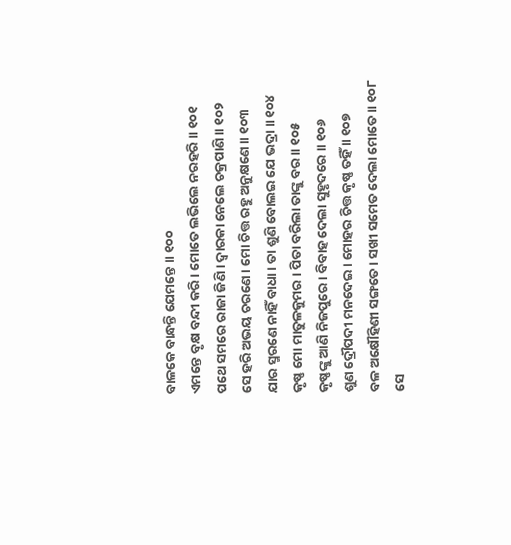ବାଳକେ ବାନ୍ଧନ୍ତି ଯେମନ୍ତେ ॥ ୧୦୦
ଏମନ୍ତେ ବୃକ୍ଷ ବନ୍ଦୀ କରି । ମୋତେ ଲଭିଲେ ନରହରି ॥ ୧୦୧
ପଥେ ସମରେ ରାଜା ଜିଣି । ଦ୍ୱାରକା ନେଲେ ଚକ୍ରପାଣି ॥ ୧୦୨
ସେ ହରି ଅଭୟ ଚରଣେ । ମୋ ଚିତ୍ତ ରହୁ ଅନୁକ୍ଷଣେ ॥ ୧୦୩
ଯାର ସ୍ମରଣେ ନାହିଁ ବାଧା । ତା ଶୁଣି ବୋଲଇ ଯେ ଭଦ୍ରା ॥ ୧୦୪
କୃଷ୍ଣ ମୋ ମାତୁଳକୁମର । ପିତା ବରିଲା ତାଙ୍କୁ ବର ॥ ୧୦୫
କୃଷ୍ଣଙ୍କୁ ଆଣି ନିଜପୁରେ । ବିବାହ ଦେଲା ସୁହୃଦରେ ॥ ୧୦୬
ଶୁଣ ଦ୍ରୌପଦୀ ମନଦେଇ । ମୋହର ଚିତ୍ତ କୃଷ୍ଣ ତହିଁ ॥ ୧୦୭
ବଳ ଅକ୍ଷୌହିଣୀ ସଙ୍ଗତେ । ସଖୀ ସମେତ ଦେଲା ମୋତେ ॥ ୧୦୮
ସେ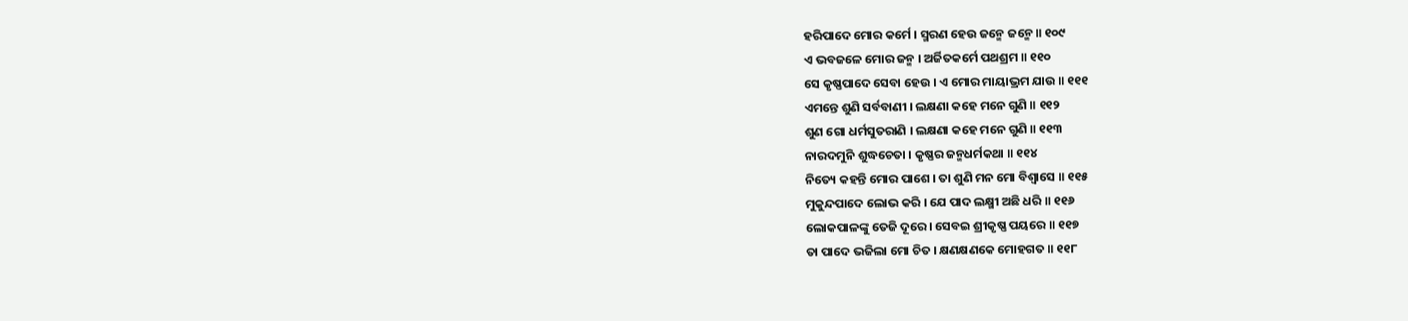ହରିପାଦେ ମୋର କର୍ମେ । ସ୍ମରଣ ହେଉ ଜନ୍ମେ ଜନ୍ମେ ॥ ୧୦୯
ଏ ଭବଜଳେ ମୋର ଜନ୍ମ । ଅର୍ଜିତକର୍ମେ ପଥଶ୍ରମ ॥ ୧୧୦
ସେ କୃଷ୍ଣପାଦେ ସେବା ହେଉ । ଏ ମୋର ମାୟାଭ୍ରମ ଯାଉ ॥ ୧୧୧
ଏମନ୍ତେ ଶୁଣି ସର୍ବବାଣୀ । ଲକ୍ଷଣା କହେ ମନେ ଗୁଣି ॥ ୧୧୨
ଶୁଣ ଗୋ ଧର୍ମସୁତରାଣି । ଲକ୍ଷଣା କହେ ମନେ ଗୁଣି ॥ ୧୧୩
ନାରଦମୁନି ଶୁଦ୍ଧଚେତା । କୃଷ୍ଣର ଜନ୍ମଧର୍ମକଥା ॥ ୧୧୪
ନିତ୍ୟେ କହନ୍ତି ମୋର ପାଶେ । ତା ଶୁଣି ମନ ମୋ ବିଶ୍ୱାସେ ॥ ୧୧୫
ମୁକୁନ୍ଦପାଦେ ଲୋଭ କରି । ଯେ ପାଦ ଲକ୍ଷ୍ମୀ ଅଛି ଧରି ॥ ୧୧୬
ଲୋକପାଳଙ୍କୁ ତେଜି ଦୂରେ । ସେବଇ ଶ୍ରୀକୃଷ୍ଣ ପୟରେ ॥ ୧୧୭
ତା ପାଦେ ଭଜିଲା ମୋ ଚିତ । କ୍ଷଣକ୍ଷଣକେ ମୋହଗତ ॥ ୧୧୮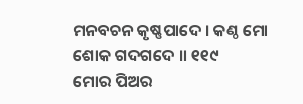ମନବଚନ କୃଷ୍ଣପାଦେ । କଣ୍ଠ ମୋ ଶୋକ ଗଦଗଦେ ॥ ୧୧୯
ମୋର ପିଅର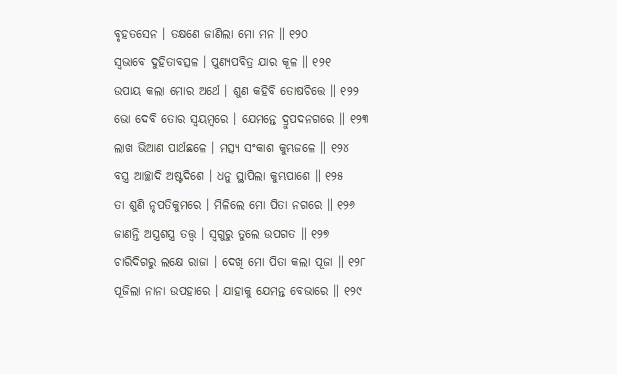ବୃହତସେନ । ତକ୍ଷଣେ ଜାଣିଲା ମୋ ମନ ॥ ୧୨୦
ସ୍ୱଭାବେ ଦୁହିତାବତ୍ସଳ । ପୁଣ୍ୟପବିତ୍ର ଯାର କୂଳ ॥ ୧୨୧
ଉପାୟ କଲା ମୋର ଅର୍ଥେ । ଶୁଣ କହିବି ତୋଷଚିତ୍ତେ ॥ ୧୨୨
ଭୋ ଦେବି ତୋର ସ୍ୱୟମ୍ବରେ । ଯେମନ୍ତେ ଦ୍ରୁପଦନଗରେ ॥ ୧୨୩
ଲାଖ ଭିଆଣ ପାର୍ଥଛଳେ । ମତ୍ସ୍ୟ ସଂକାଶ କୁମ୍ଭଜଳେ ॥ ୧୨୪
ବସ୍ତ୍ର ଆଚ୍ଛାଦି ଅଷ୍ଟଦିଶେ । ଧନୁ ସ୍ଥାପିଲା କୁମ୍ଭପାଶେ ॥ ୧୨୫
ତା ଶୁଣି ନୃପତିକୁମରେ । ମିଳିଲେ ମୋ ପିତା ନଗରେ ॥ ୧୨୬
ଜାଣନ୍ତି ଅସ୍ତ୍ରଶସ୍ତ୍ର ତତ୍ତ୍ୱ । ସ୍ୱଗୁରୁ ତୁଲେ ଉପଗତ ॥ ୧୨୭
ଚାରିଦିଗରୁ ଲକ୍ଷେ ରାଜା । ଦେଖି ମୋ ପିତା କଲା ପୂଜା ॥ ୧୨୮
ପୂଜିଲା ନାନା ଉପହାରେ । ଯାହାକୁ ଯେମନ୍ତ ବେଭାରେ ॥ ୧୨୯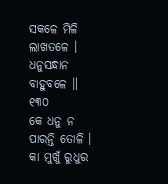ସକଳେ ମିଳି ଲାଖତଳେ । ଧନୁସନ୍ଧାନ ବାହୁବଳେ ॥ ୧୩୦
କେ ଧନୁ ନ ପାରନ୍ତି ତୋଳି । କା ମୁଖୁଁ ରୁଧୁର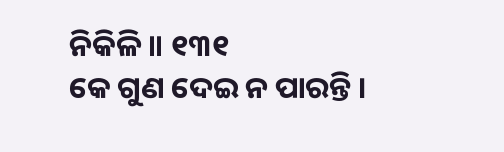ନିକିଳି ॥ ୧୩୧
କେ ଗୁଣ ଦେଇ ନ ପାରନ୍ତି ।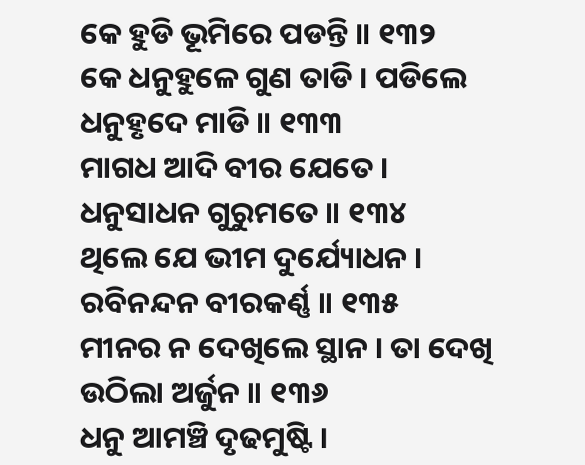କେ ହୁଡି ଭୂମିରେ ପଡନ୍ତି ॥ ୧୩୨
କେ ଧନୁହୁଳେ ଗୁଣ ତାଡି । ପଡିଲେ ଧନୁହୃଦେ ମାଡି ॥ ୧୩୩
ମାଗଧ ଆଦି ବୀର ଯେତେ । ଧନୁସାଧନ ଗୁରୁମତେ ॥ ୧୩୪
ଥିଲେ ଯେ ଭୀମ ଦୁର୍ଯ୍ୟୋଧନ । ରବିନନ୍ଦନ ବୀରକର୍ଣ୍ଣ ॥ ୧୩୫
ମୀନର ନ ଦେଖିଲେ ସ୍ଥାନ । ତା ଦେଖି ଉଠିଲା ଅର୍ଜୁନ ॥ ୧୩୬
ଧନୁ ଆମଞ୍ଚି ଦୃଢମୁଷ୍ଟି ।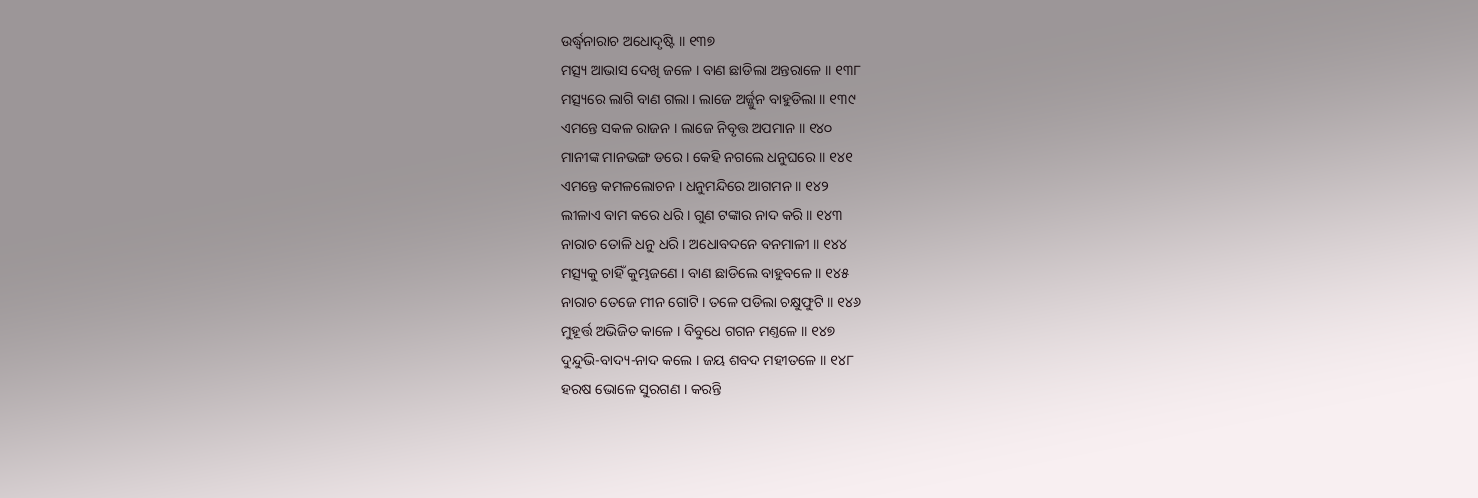ଉର୍ଦ୍ଧ୍ୱନାରାଚ ଅଧୋଦୃଷ୍ଟି ॥ ୧୩୭
ମତ୍ସ୍ୟ ଆଭାସ ଦେଖି ଜଳେ । ବାଣ ଛାଡିଲା ଅନ୍ତରାଳେ ॥ ୧୩୮
ମତ୍ସ୍ୟରେ ଲାଗି ବାଣ ଗଲା । ଲାଜେ ଅର୍ଜ୍ଜୁନ ବାହୁଡିଲା ॥ ୧୩୯
ଏମନ୍ତେ ସକଳ ରାଜନ । ଲାଜେ ନିବୃତ୍ତ ଅପମାନ ॥ ୧୪୦
ମାନୀଙ୍କ ମାନଭଙ୍ଗ ଡରେ । କେହି ନଗଲେ ଧନୁଘରେ ॥ ୧୪୧
ଏମନ୍ତେ କମଳଲୋଚନ । ଧନୁମନ୍ଦିରେ ଆଗମନ ॥ ୧୪୨
ଲୀଳାଏ ବାମ କରେ ଧରି । ଗୁଣ ଟଙ୍କାର ନାଦ କରି ॥ ୧୪୩
ନାରାଚ ତୋଳି ଧନୁ ଧରି । ଅଧୋବଦନେ ବନମାଳୀ ॥ ୧୪୪
ମତ୍ସ୍ୟକୁ ଚାହିଁ କୁମ୍ଭଜଣେ । ବାଣ ଛାଡିଲେ ବାହୁବଳେ ॥ ୧୪୫
ନାରାଚ ତେଜେ ମୀନ ଗୋଟି । ତଳେ ପଡିଲା ଚକ୍ଷୁଫୁଟି ॥ ୧୪୬
ମୁହୂର୍ତ୍ତ ଅଭିଜିତ କାଳେ । ବିବୁଧେ ଗଗନ ମଣ୍ତଳେ ॥ ୧୪୭
ଦୁନ୍ଦୁଭି-ବାଦ୍ୟ-ନାଦ କଲେ । ଜୟ ଶବଦ ମହୀତଳେ ॥ ୧୪୮
ହରଷ ଭୋଳେ ସୁରଗଣ । କରନ୍ତି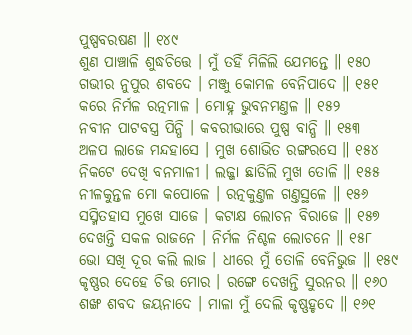ପୁଷ୍ପବରଷଣ ॥ ୧୪୯
ଶୁଣ ପାଞ୍ଚାଳି ଶୁଦ୍ଧଚିତ୍ତେ । ମୁଁ ତହିଁ ମିଳିଲି ଯେମନ୍ତେ ॥ ୧୫୦
ଗଭୀର ନୁପୁର ଶବଦେ । ମଞ୍ଜୁ କୋମଳ ବେନିପାଦେ ॥ ୧୫୧
କରେ ନିର୍ମଳ ରତ୍ନମାଳ । ମୋହ୍ନ ଭୁବନମଣ୍ତଳ ॥ ୧୫୨
ନବୀନ ପାଟବସ୍ତ୍ର ପିନ୍ଧି । କବରୀଭାରେ ପୁଷ୍ପ ବାନ୍ଧି ॥ ୧୫୩
ଅଳପ ଲାଜେ ମନ୍ଦହାସେ । ମୁଖ ଶୋଭିତ ରଙ୍ଗରସେ ॥ ୧୫୪
ନିକଟେ ଦେଖି ବନମାଳୀ । ଲଜ୍ଜା ଛାଡିଲି ମୁଖ ତୋଳି ॥ ୧୫୫
ନୀଳକୁନ୍ତଳ ମୋ କପୋଳେ । ରତ୍ନକୁଣ୍ତଳ ଗଣ୍ତସ୍ଥଳେ ॥ ୧୫୬
ସସ୍ମିତହାସ ମୁଖେ ସାଜେ । କଟାକ୍ଷ ଲୋଚନ ବିରାଜେ ॥ ୧୫୭
ଦେଖନ୍ତି ସକଳ ରାଜନେ । ନିର୍ମଳ ନିଶ୍ଚଳ ଲୋଚନେ ॥ ୧୫୮
ଭୋ ସଖି ଦୂର କଲି ଲାଜ । ଧୀରେ ମୁଁ ତୋଳି ବେନିଭୁଜ ॥ ୧୫୯
କୃଷ୍ଣର ଦେହେ ଚିତ୍ତ ମୋର । ରଙ୍ଗେ ଦେଖନ୍ତି ସୁରନର ॥ ୧୬୦
ଶଙ୍ଖ ଶବଦ ଜୟନାଦେ । ମାଳା ମୁଁ ଦେଲି କୃଷ୍ଣହୃଦେ ॥ ୧୬୧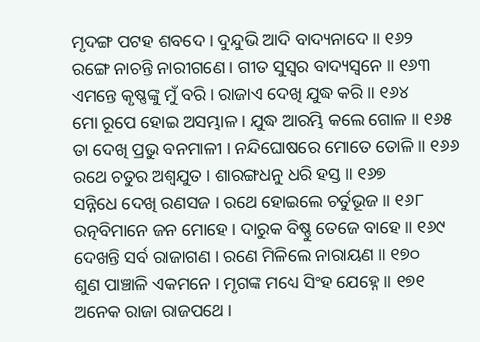ମୃଦଙ୍ଗ ପଟହ ଶବଦେ । ଦୁନ୍ଦୁଭି ଆଦି ବାଦ୍ୟନାଦେ ॥ ୧୬୨
ରଙ୍ଗେ ନାଚନ୍ତି ନାରୀଗଣେ । ଗୀତ ସୁସ୍ୱର ବାଦ୍ୟସ୍ୱନେ ॥ ୧୬୩
ଏମନ୍ତେ କୃଷ୍ଣଙ୍କୁ ମୁଁ ବରି । ରାଜାଏ ଦେଖି ଯୁଦ୍ଧ କରି ॥ ୧୬୪
ମୋ ରୂପେ ହୋଇ ଅସମ୍ଭାଳ । ଯୁଦ୍ଧ ଆରମ୍ଭି କଲେ ଗୋଳ ॥ ୧୬୫
ତା ଦେଖି ପ୍ରଭୁ ବନମାଳୀ । ନନ୍ଦିଘୋଷରେ ମୋତେ ତୋଳି ॥ ୧୬୬
ରଥେ ଚତୁର ଅଶ୍ୱଯୁତ । ଶାରଙ୍ଗଧନୁ ଧରି ହସ୍ତ ॥ ୧୬୭
ସନ୍ନିଧେ ଦେଖି ରଣସଜ । ରଥେ ହୋଇଲେ ଚର୍ତୁଭୂଜ ॥ ୧୬୮
ରତ୍ନବିମାନେ ଜନ ମୋହେ । ଦାରୁକ ବିଷ୍ଣୁ ତେଜେ ବାହେ ॥ ୧୬୯
ଦେଖନ୍ତି ସର୍ବ ରାଜାଗଣ । ରଣେ ମିଳିଲେ ନାରାୟଣ ॥ ୧୭୦
ଶୁଣ ପାଞ୍ଚାଳି ଏକମନେ । ମୃଗଙ୍କ ମଧ୍ୟେ ସିଂହ ଯେହ୍ନେ ॥ ୧୭୧
ଅନେକ ରାଜା ରାଜପଥେ ।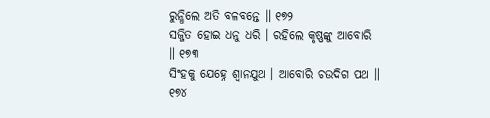ରୁନ୍ଧିଲେ ଅତି ବଳବନ୍ତେ ॥ ୧୭୨
ସଜ୍ଜିତ ହୋଇ ଧନୁ ଧରି । ରହିଲେ କୃଷ୍ଣଙ୍କୁ ଆବୋରି ॥ ୧୭୩
ସିଂହକୁ ଯେହ୍ନେ ଶ୍ୱାନଯୁଥ । ଆବୋରି ଚଉଦିଗ ପଥ ॥ ୧୭୪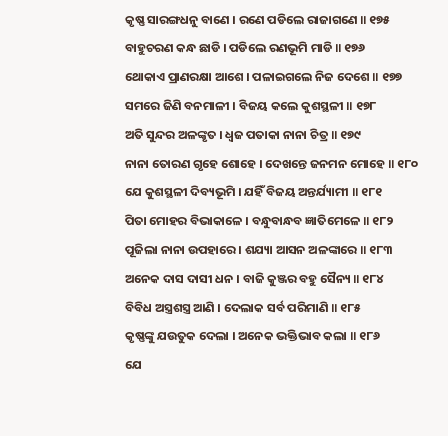କୃଷ୍ଣ ସାରଙ୍ଗଧନୁ ବାଣେ । ରଣେ ପଡିଲେ ରାଜାଗଣେ ॥ ୧୭୫
ବାହୁଚରଣ କନ୍ଧ ଛାଡି । ପଡିଲେ ରଣଭୂମି ମାଡି ॥ ୧୭୬
ଥୋକାଏ ପ୍ରାଣରକ୍ଷା ଆଶେ । ପଳାଇଗଲେ ନିଜ ଦେଶେ ॥ ୧୭୭
ସମରେ ଜିଣି ବନମାଳୀ । ବିଜୟ କଲେ କୁଶସ୍ଥଳୀ ॥ ୧୭୮
ଅତି ସୁନ୍ଦର ଅଳଙ୍କୃତ । ଧ୍ୱଜ ପତାକା ନାନା ଚିତ୍ର ॥ ୧୭୯
ନାନା ତୋରଣ ଗୃହେ ଶୋହେ । ଦେଖନ୍ତେ ଜନମନ ମୋହେ ॥ ୧୮୦
ଯେ କୁଶସ୍ଥଳୀ ଦିବ୍ୟଭୂମି । ଯହିଁ ବିଜୟ ଅନ୍ତର୍ଯ୍ୟାମୀ ॥ ୧୮୧
ପିତା ମୋହର ବିଭାକାଳେ । ବନ୍ଧୁବାନ୍ଧବ ଜ୍ଞାତିମେଳେ ॥ ୧୮୨
ପୂଜିଲା ନାନା ଉପହାରେ । ଶଯ୍ୟା ଆସନ ଅଳଙ୍କାରେ ॥ ୧୮୩
ଅନେକ ଦାସ ଦାସୀ ଧନ । ବାଜି କୁଞ୍ଜର ବହୁ ସୈନ୍ୟ ॥ ୧୮୪
ବିବିଧ ଅସ୍ତ୍ରଶସ୍ତ୍ର ଆଣି । ଦେଲାକ ସର୍ବ ପରିମାଣି ॥ ୧୮୫
କୃଷ୍ଣଙ୍କୁ ଯଉତୁକ ଦେଲା । ଅନେକ ଭକ୍ତିଭାବ କଲା ॥ ୧୮୬
ଯେ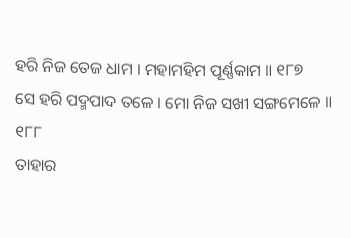ହରି ନିଜ ତେଜ ଧାମ । ମହାମହିମ ପୂର୍ଣ୍ଣକାମ ॥ ୧୮୭
ସେ ହରି ପଦ୍ମପାଦ ତଳେ । ମୋ ନିଜ ସଖୀ ସଙ୍ଗମେଳେ ॥ ୧୮୮
ତାହାର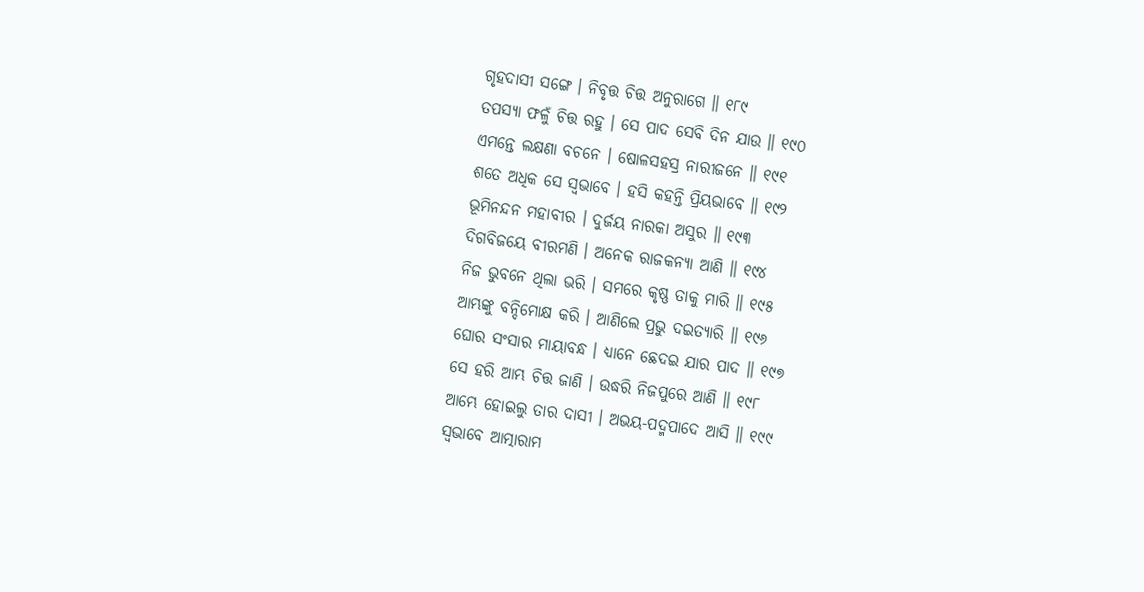ଗୃହଦାସୀ ସଙ୍ଗେ । ନିବୃତ୍ତ ଚିତ୍ତ ଅନୁରାଗେ ॥ ୧୮୯
ତପସ୍ୟା ଫଳୁଁ ଚିତ୍ତ ରହୁ । ସେ ପାଦ ସେବି ଦିନ ଯାଉ ॥ ୧୯୦
ଏମନ୍ତେ ଲକ୍ଷଣା ବଚନେ । ଷୋଳସହସ୍ର ନାରୀଜନେ ॥ ୧୯୧
ଶତେ ଅଧିକ ସେ ସ୍ୱଭାବେ । ହସି କହନ୍ତି ପ୍ରିୟଭାବେ ॥ ୧୯୨
ଭୂମିନନ୍ଦନ ମହାବୀର । ଦୁର୍ଜୟ ନାରକା ଅସୁର ॥ ୧୯୩
ଦିଗବିଜୟେ ବୀରମଣି । ଅନେକ ରାଜକନ୍ୟା ଆଣି ॥ ୧୯୪
ନିଜ ଭୁବନେ ଥିଲା ଭରି । ସମରେ କୃଷ୍ଣ ତାକୁ ମାରି ॥ ୧୯୫
ଆମ୍ଭଙ୍କୁ ବନ୍ଦିମୋକ୍ଷ କରି । ଆଣିଲେ ପ୍ରଭୁ ଦଇତ୍ୟାରି ॥ ୧୯୬
ଘୋର ସଂସାର ମାୟାବନ୍ଧ । ଧ୍ୟାନେ ଛେଦଇ ଯାର ପାଦ ॥ ୧୯୭
ସେ ହରି ଆମ୍ଭ ଚିତ୍ତ ଜାଣି । ଉଦ୍ଧରି ନିଜପୁରେ ଆଣି ॥ ୧୯୮
ଆମ୍ଭେ ହୋଇଲୁ ତାର ଦାସୀ । ଅଭୟ-ପଦ୍ମପାଦେ ଆସି ॥ ୧୯୯
ସ୍ୱଭାବେ ଆତ୍ମାରାମ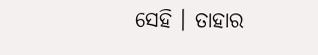ସେହି । ତାହାର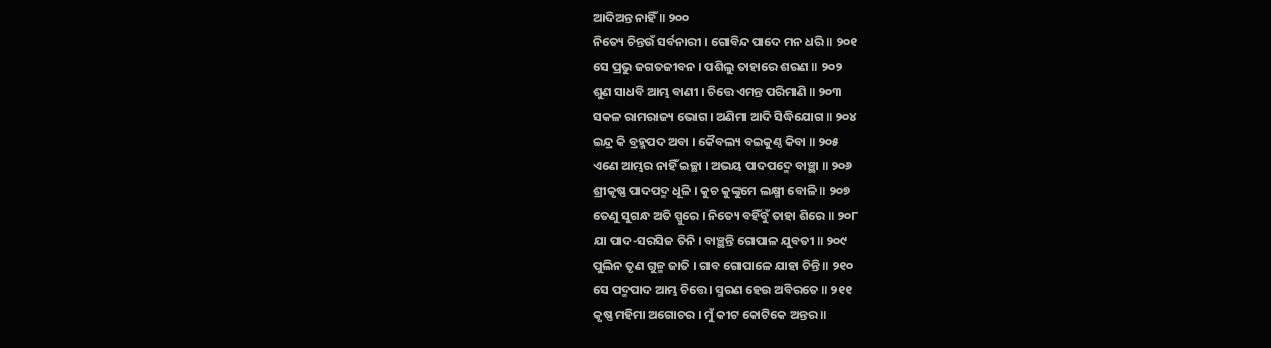ଆଦିଅନ୍ତ ନାହିଁ ॥ ୨୦୦
ନିତ୍ୟେ ଚିନ୍ତଉଁ ସର୍ବନାରୀ । ଗୋବିନ୍ଦ ପାଦେ ମନ ଧରି ॥ ୨୦୧
ସେ ପ୍ରଭୁ ଜଗତଜୀବନ । ପଶିଲୁ ତାହାରେ ଶରଣ ॥ ୨୦୨
ଶୁଣ ସାଧବି ଆମ୍ଭ ବାଣୀ । ଚିତ୍ତେ ଏମନ୍ତ ପରିମାଣି ॥ ୨୦୩
ସକଳ ରାମରାଜ୍ୟ ଭୋଗ । ଅଣିମା ଆଦି ସିଦ୍ଧିଯୋଗ ॥ ୨୦୪
ଇନ୍ଦ୍ର କି ବ୍ରହ୍ମପଦ ଅବା । କୈବଲ୍ୟ ବଇକୁଣ୍ଠ କିବା ॥ ୨୦୫
ଏଣେ ଆମ୍ଭର ନାହିଁ ଇଚ୍ଛା । ଅଭୟ ପାଦପଦ୍ମେ ବାଞ୍ଛା ॥ ୨୦୬
ଶ୍ରୀକୃଷ୍ଣ ପାଦପଦ୍ମ ଧୂଳି । କୁଚ କୁଙ୍କୁମେ ଲକ୍ଷ୍ମୀ ବୋଳି ॥ ୨୦୭
ତେଣୁ ସୁଗନ୍ଧ ଅତି ସ୍ପୁରେ । ନିତ୍ୟେ ବହିଁବୁଁ ତାହା ଶିରେ ॥ ୨୦୮
ଯା ପାଦ-ସରସିଜ ତିନି । ବାଞ୍ଛନ୍ତି ଗୋପାଳ ଯୁବତୀ ॥ ୨୦୯
ପୁଲିନ ତୃଣ ଗୁଳ୍ମ ଜାତି । ଗାବ ଗୋପାଳେ ଯାହା ଚିନ୍ତି ॥ ୨୧୦
ସେ ପଦ୍ମପାଦ ଆମ୍ଭ ଚିତ୍ତେ । ସ୍ମରଣ ହେଉ ଅବିରତେ ॥ ୨୧୧
କୃଷ୍ଣ ମହିମା ଅଗୋଚର । ମୁଁ କୀଟ କୋଟିକେ ଅନ୍ତର ॥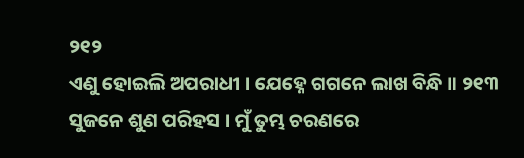୨୧୨
ଏଣୁ ହୋଇଲି ଅପରାଧୀ । ଯେହ୍ନେ ଗଗନେ ଲାଖ ବିନ୍ଧି ॥ ୨୧୩
ସୁଜନେ ଶୁଣ ପରିହସ । ମୁଁ ତୁମ୍ଭ ଚରଣରେ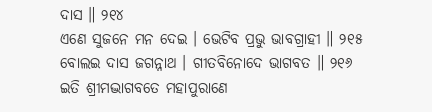ଦାସ ॥ ୨୧୪
ଏଣେ ସୁଜନେ ମନ ଦେଇ । ଭେଟିବ ପ୍ରଭୁ ଭାବଗ୍ରାହୀ ॥ ୨୧୫
ବୋଲଇ ଦାସ ଜଗନ୍ନାଥ । ଗୀତବିନୋଦେ ଭାଗବତ ॥ ୨୧୬
ଇତି ଶ୍ରୀମଦ୍ଭାଗବତେ ମହାପୁରାଣେ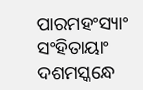ପାରମହଂସ୍ୟାଂ ସଂହିତାୟାଂ
ଦଶମସ୍କନ୍ଧେ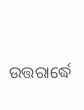ଉତ୍ତରାର୍ଦ୍ଧେ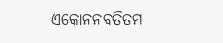ଏକୋନନବତିତମ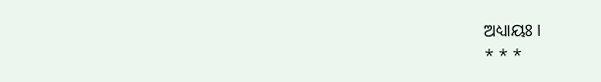ଅଧ୍ୟାୟଃ ।
* * *